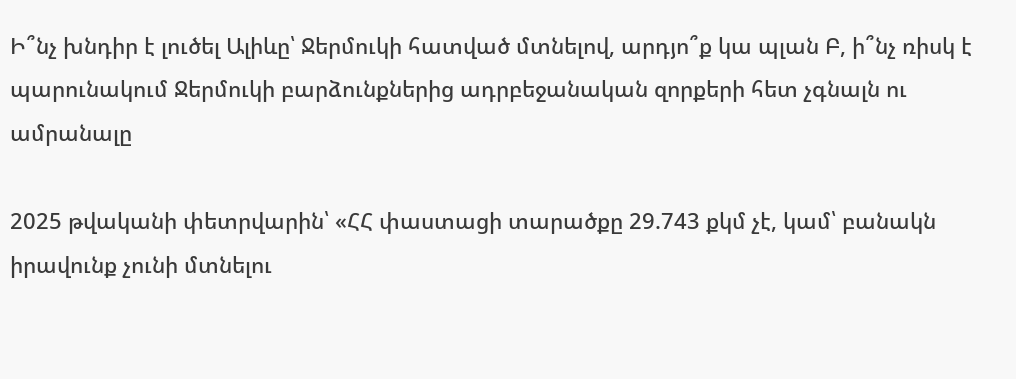Ի՞նչ խնդիր է լուծել Ալիևը՝ Ջերմուկի հատված մտնելով, արդյո՞ք կա պլան Բ, ի՞նչ ռիսկ է պարունակում Ջերմուկի բարձունքներից ադրբեջանական զորքերի հետ չգնալն ու ամրանալը

2025 թվականի փետրվարին՝ «ՀՀ փաստացի տարածքը 29.743 քկմ չէ, կամ՝ բանակն իրավունք չունի մտնելու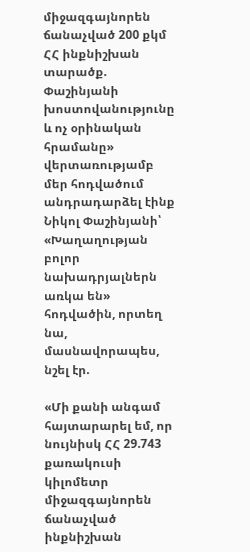միջազգայնորեն ճանաչված 200 քկմ ՀՀ ինքնիշխան տարածք. Փաշինյանի խոստովանությունը և ոչ օրինական հրամանը» վերտառությամբ մեր հոդվածում անդրադարձել էինք Նիկոլ Փաշինյանի՝ «Խաղաղության բոլոր նախադրյալներն առկա են» հոդվածին, որտեղ նա, մասնավորապես, նշել էր.

«Մի քանի անգամ հայտարարել եմ, որ նույնիսկ ՀՀ 29.743 քառակուսի կիլոմետր միջազգայնորեն ճանաչված ինքնիշխան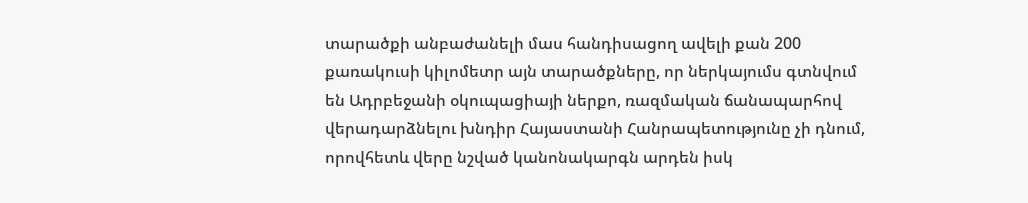տարածքի անբաժանելի մաս հանդիսացող ավելի քան 200 քառակուսի կիլոմետր այն տարածքները, որ ներկայումս գտնվում են Ադրբեջանի օկուպացիայի ներքո, ռազմական ճանապարհով վերադարձնելու խնդիր Հայաստանի Հանրապետությունը չի դնում, որովհետև վերը նշված կանոնակարգն արդեն իսկ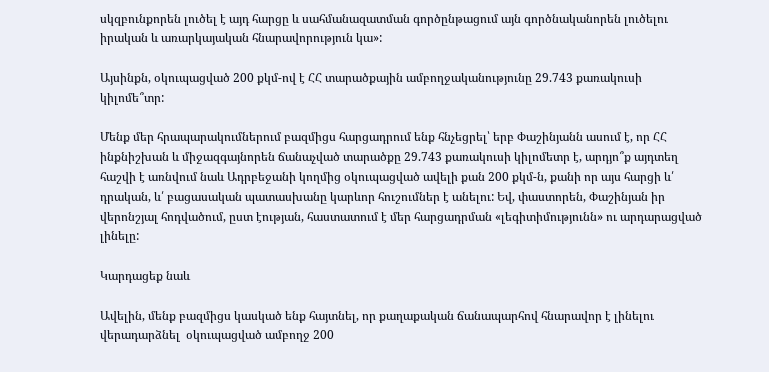սկզբունքորեն լուծել է այդ հարցը և սահմանազատման գործընթացում այն գործնականորեն լուծելու իրական և առարկայական հնարավորություն կա»:

Այսինքն, օկուպացված 200 քկմ-ով է ՀՀ տարածքային ամբողջականությունը 29.743 քառակուսի կիլոմե՞տր:

Մենք մեր հրապարակումներում բազմիցս հարցադրում ենք հնչեցրել՝ երբ Փաշինյանն ասում է, որ ՀՀ ինքնիշխան և միջազգայնորեն ճանաչված տարածքը 29.743 քառակուսի կիլոմետր է, արդյո՞ք այդտեղ հաշվի է առնվում նաև Ադրբեջանի կողմից օկուպացված ավելի քան 200 քկմ-ն, քանի որ այս հարցի և՛ դրական, և՛ բացասական պատասխանը կարևոր հուշումներ է անելու: Եվ, փաստորեն, Փաշինյան իր վերոնշյալ հոդվածում, ըստ էության, հաստատում է մեր հարցադրման «լեգիտիմությունն» ու արդարացված լինելը:

Կարդացեք նաև

Ավելին, մենք բազմիցս կասկած ենք հայտնել, որ քաղաքական ճանապարհով հնարավոր է լինելու վերադարձնել  օկուպացված ամբողջ 200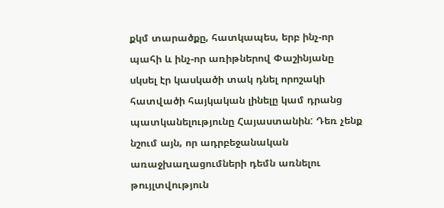քկմ տարածքը, հատկապես, երբ ինչ-որ պահի և ինչ-որ առիթներով Փաշինյանը սկսել էր կասկածի տակ դնել որոշակի հատվածի հայկական լինելը կամ դրանց պատկանելությունը Հայաստանին: Դեռ չենք նշում այն, որ ադրբեջանական առաջխաղացումների դեմն առնելու թույլտվություն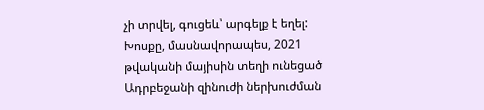չի տրվել, գուցեև՝ արգելք է եղել: Խոսքը, մասնավորապես, 2021 թվականի մայիսին տեղի ունեցած Ադրբեջանի զինուժի ներխուժման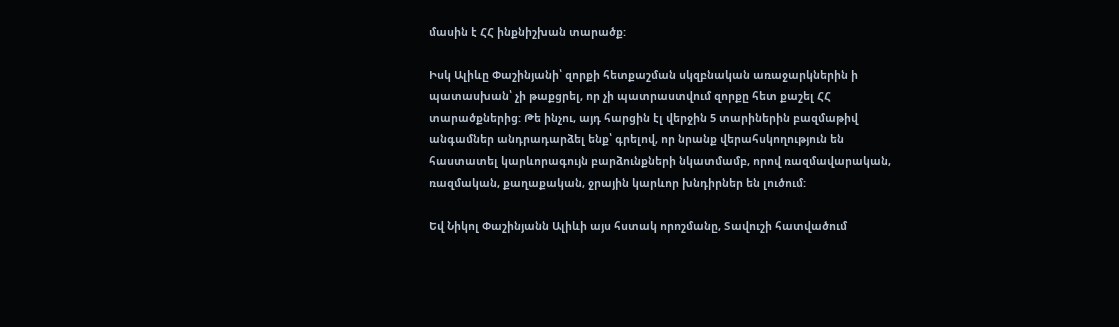մասին է ՀՀ ինքնիշխան տարածք:

Իսկ Ալիևը Փաշինյանի՝ զորքի հետքաշման սկզբնական առաջարկներին ի պատասխան՝ չի թաքցրել, որ չի պատրաստվում զորքը հետ քաշել ՀՀ տարածքներից: Թե ինչու, այդ հարցին էլ վերջին 5 տարիներին բազմաթիվ անգամներ անդրադարձել ենք՝ գրելով, որ նրանք վերահսկողություն են հաստատել կարևորագույն բարձունքների նկատմամբ, որով ռազմավարական, ռազմական, քաղաքական, ջրային կարևոր խնդիրներ են լուծում:

Եվ Նիկոլ Փաշինյանն Ալիևի այս հստակ որոշմանը, Տավուշի հատվածում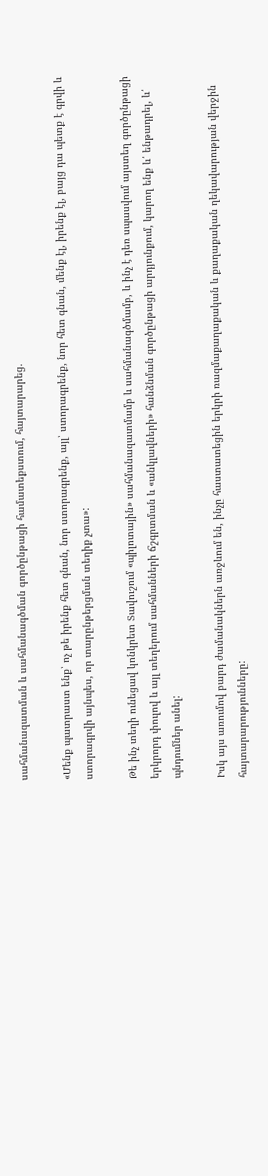սահմանազատման և սահմանագծման գործընթացի համատեքստում, հայտարարեց.

«Մենք պատրաստ ենք՝ ոչ թե իրենք հետ գնան, նոր ստորագրենք, այլ՝ ստորագրենք, նոր հետ գնան, մենք էլ, իրենք էլ, բայց դա պետք է գրվի և ստորագրվի այնպես, որ տարընթերցման տեղիք չտա»:

Թե ինչ տեղի ունեցավ կոնկրետ Տավուշում «պիլոտային» սահմանազատմամբ և սահմանագծմամբ, և ինչ է դեռ սպասվում այստեղ գործընթացի երկրորդ փուլով և այլ տեղերում սահմանների ճշգրտման և «անկլավների» հանձնման գործընթացի արդյունքում, կարող ենք և՛ ենթադրել, և՛ պնդումներ անել:

Իսկ այս առումով բարդ ժամանակներն առջևում են, ինչը հաստատեցին երկրի ռազմաքաղաքական և քաղաքական ղեկավարության վերջին հայտարարությունները: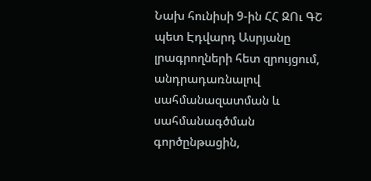Նախ հունիսի 9-ին ՀՀ ԶՈւ ԳՇ պետ Էդվարդ Ասրյանը լրագրողների հետ զրույցում, անդրադառնալով սահմանազատման և սահմանագծման գործընթացին,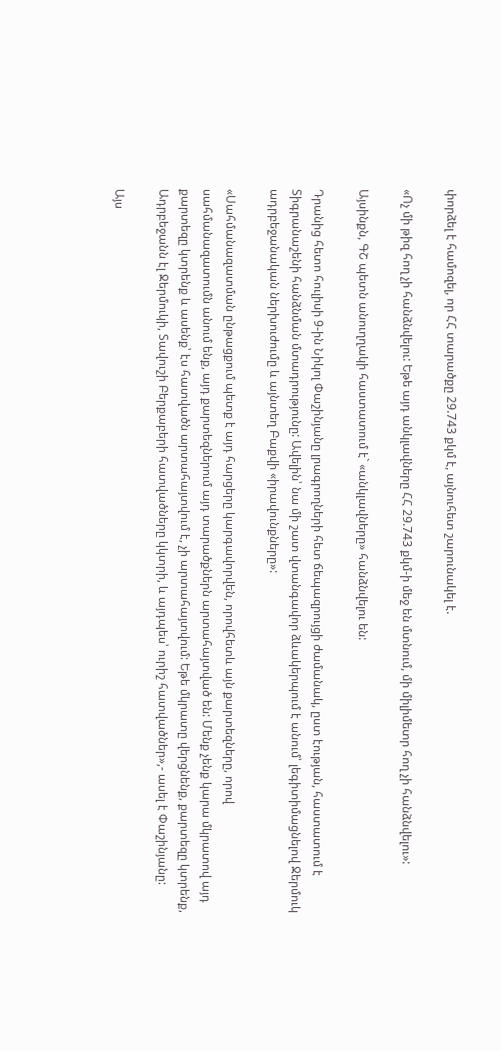փորձել է համոզել, որ ՀՀ տարածքը 29.743 քկմ է, այնուհետ շարունակել է.

«Ոչ մի թիզ հող չի հանձնվելու: Եթե այդ անկլավները ՀՀ 29.743 քկմ-ի մեջ են մտնում, մի միլիմետր հող չի հանձնվելու»:

Այսինքն, ԳՇ պետն անուղղակի հաստատում է` «անկլավները» հանձնվելու են:

Դրանից հետո հուլիսի 9-ին Նիկոլ Փաշինյանը լրագրողների հետ ճեպազրույցի ժամանակ, ըստ էության, հաստատում է Տիգրանաշենի հանձնման մտադրությունը: Ավելին՝ նա մի շատ վտանգավոր ձևակերպում է անում՝ լեգիտիմացնելով Ջերմուկ ադրբեջանական ներխուժումը և այնտեղ Բաքվի «իրավունքները»:

«Սահմանազատման ընթացքում պետք է այդ հարցերը կարգավորվեն, որովհետև այն քարտեզները, որով սահմանազատումն անում ենք, այդ քարտեզներում այդ տարածքներն արտահայտված են: Մենք չենք կարա մկրատով այդ քարտեզը կտրենք և ասենք՝ էս հատվածն արտահայտվում է, չի արտահայտվում: Եթե մկրատը վերցնենք, քարտեզը կտրենք, Ադրբեջանն էլ Ջերմուկի, Տավուշի Բերքաբերի հատվածները կկտրի, և այդպես՝ ուրիշ հատվածներ»,- ասել է Փաշինյանը:

Այս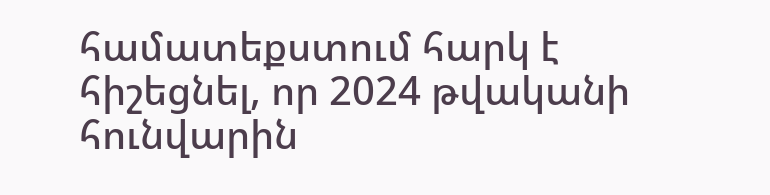համատեքստում հարկ է հիշեցնել, որ 2024 թվականի հունվարին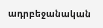ադրբեջանական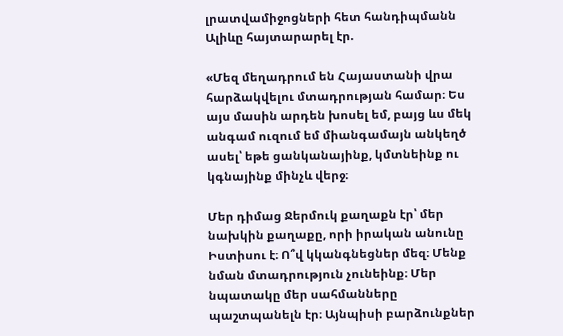լրատվամիջոցների հետ հանդիպմանն Ալիևը հայտարարել էր.

«Մեզ մեղադրում են Հայաստանի վրա հարձակվելու մտադրության համար։ Ես այս մասին արդեն խոսել եմ, բայց ևս մեկ անգամ ուզում եմ միանգամայն անկեղծ ասել՝ եթե ցանկանայինք, կմտնեինք ու կգնայինք մինչև վերջ։

Մեր դիմաց Ջերմուկ քաղաքն էր՝ մեր նախկին քաղաքը, որի իրական անունը Իստիսու է։ Ո՞վ կկանգնեցներ մեզ։ Մենք նման մտադրություն չունեինք։ Մեր նպատակը մեր սահմանները պաշտպանելն էր։ Այնպիսի բարձունքներ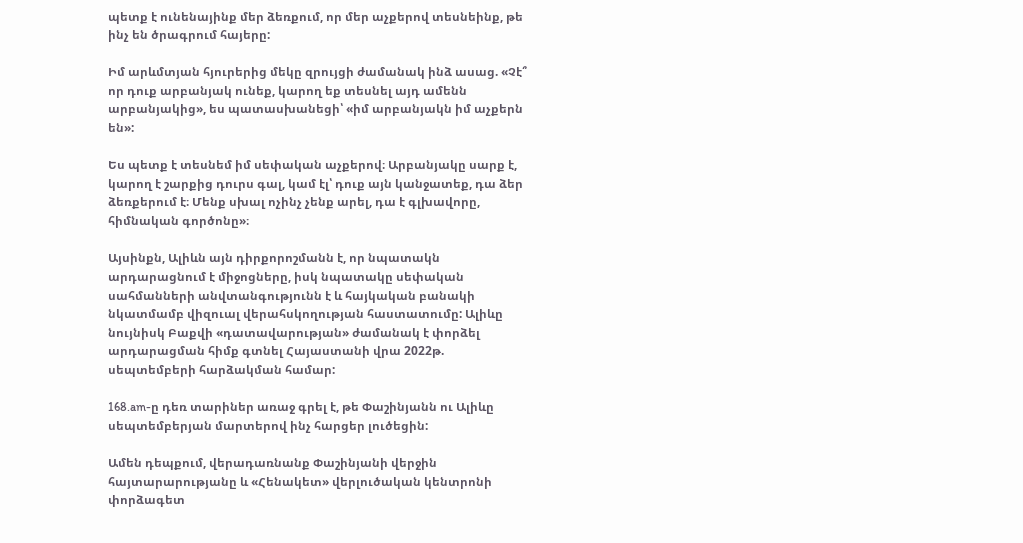պետք է ունենայինք մեր ձեռքում, որ մեր աչքերով տեսնեինք, թե ինչ են ծրագրում հայերը:

Իմ արևմտյան հյուրերից մեկը զրույցի ժամանակ ինձ ասաց. «Չէ՞ որ դուք արբանյակ ունեք, կարող եք տեսնել այդ ամենն արբանյակից», ես պատասխանեցի՝ «իմ արբանյակն իմ աչքերն են»:

Ես պետք է տեսնեմ իմ սեփական աչքերով։ Արբանյակը սարք է, կարող է շարքից դուրս գալ, կամ էլ՝ դուք այն կանջատեք, դա ձեր ձեռքերում է։ Մենք սխալ ոչինչ չենք արել, դա է գլխավորը, հիմնական գործոնը»։

Այսինքն, Ալիևն այն դիրքորոշմանն է, որ նպատակն արդարացնում է միջոցները, իսկ նպատակը սեփական սահմանների անվտանգությունն է և հայկական բանակի նկատմամբ վիզուալ վերահսկողության հաստատումը: Ալիևը նույնիսկ Բաքվի «դատավարության» ժամանակ է փորձել արդարացման հիմք գտնել Հայաստանի վրա 2022թ. սեպտեմբերի հարձակման համար:

168.am-ը դեռ տարիներ առաջ գրել է, թե Փաշինյանն ու Ալիևը սեպտեմբերյան մարտերով ինչ հարցեր լուծեցին:

Ամեն դեպքում, վերադառնանք Փաշինյանի վերջին հայտարարությանը և «Հենակետ» վերլուծական կենտրոնի փորձագետ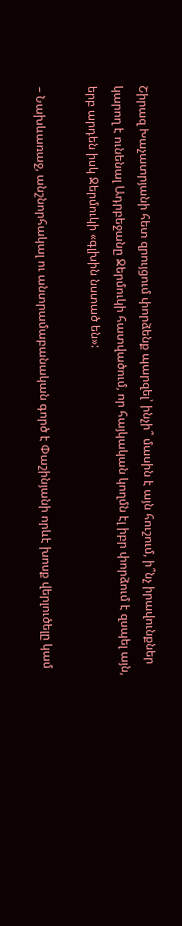Շիրազ Խաչատրյանի հետ զրույցում փորձենք պարզել՝ ինչի՞ մասին է այն հուշում, ի՞նչ իրավունքներ կարող է ունենալ Ադրբեջանը Ջերմուկի հատվածում, որ հայկական կողմն էլ իբր փորձում է զսպել այն, երբ արդեն իսկ Ջերմուկի «գլխին նստած են»:

– Նախևառաջ, անշնորհակալ ու անտրամաբանական գործ է Փաշինյանի որևէ խոսք վերլուծելը կամ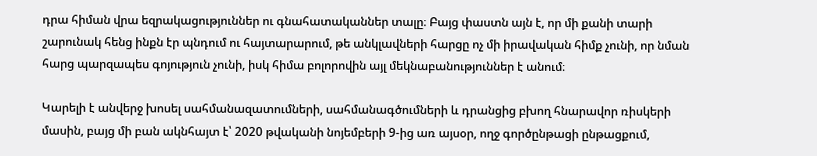դրա հիման վրա եզրակացություններ ու գնահատականներ տալը։ Բայց փաստն այն է, որ մի քանի տարի շարունակ հենց ինքն էր պնդում ու հայտարարում, թե անկլավների հարցը ոչ մի իրավական հիմք չունի, որ նման հարց պարզապես գոյություն չունի, իսկ հիմա բոլորովին այլ մեկնաբանություններ է անում։

Կարելի է անվերջ խոսել սահմանազատումների, սահմանագծումների և դրանցից բխող հնարավոր ռիսկերի մասին, բայց մի բան ակնհայտ է՝ 2020 թվականի նոյեմբերի 9-ից առ այսօր, ողջ գործընթացի ընթացքում,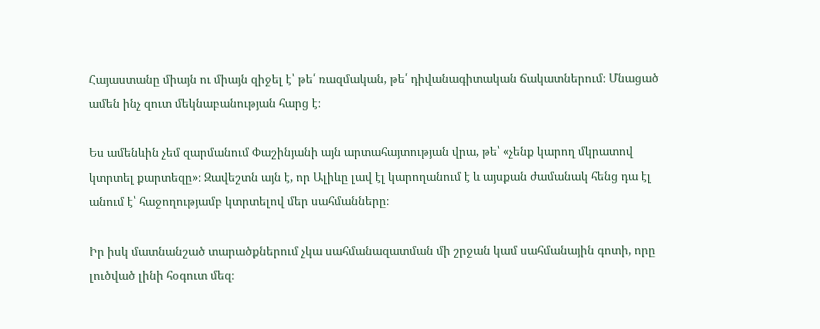Հայաստանը միայն ու միայն զիջել է՝ թե՛ ռազմական, թե՛ դիվանագիտական ճակատներում։ Մնացած ամեն ինչ զուտ մեկնաբանության հարց է։

Ես ամենևին չեմ զարմանում Փաշինյանի այն արտահայտության վրա, թե՝ «չենք կարող մկրատով կտրտել քարտեզը»։ Զավեշտն այն է, որ Ալիևը լավ էլ կարողանում է և այսքան ժամանակ հենց դա էլ անում է՝ հաջողությամբ կտրտելով մեր սահմանները։

Իր իսկ մատնանշած տարածքներում չկա սահմանազատման մի շրջան կամ սահմանային գոտի, որը լուծված լինի հօգուտ մեզ։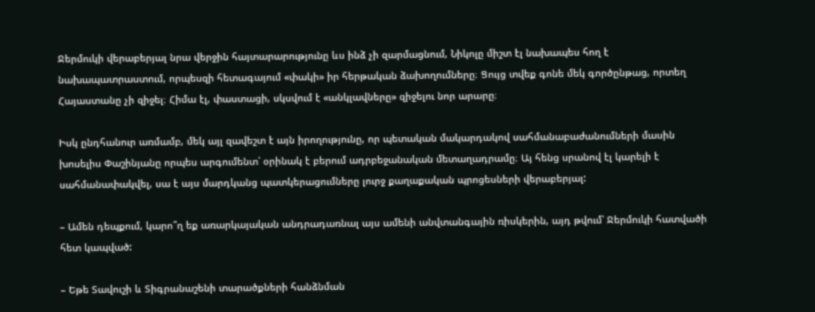Ջերմուկի վերաբերյալ նրա վերջին հայտարարությունը ևս ինձ չի զարմացնում, Նիկոլը միշտ էլ նախապես հող է նախապատրաստում, որպեսզի հետագայում «փակի» իր հերթական ձախողումները։ Ցույց տվեք գոնե մեկ գործընթաց, որտեղ Հայաստանը չի զիջել։ Հիմա էլ, փաստացի, սկսվում է «անկլավները» զիջելու նոր արարը։

Իսկ ընդհանուր առմամբ, մեկ այլ զավեշտ է այն իրողությունը, որ պետական մակարդակով սահմանաբաժանումների մասին խոսելիս Փաշինյանը որպես արգումենտ՝ օրինակ է բերում ադրբեջանական մետաղադրամը։ Այ հենց սրանով էլ կարելի է սահմանափակվել, սա է այս մարդկանց պատկերացումները լուրջ քաղաքական պրոցեսների վերաբերյալ:

– Ամեն դեպքում, կարո՞ղ եք առարկայական անդրադառնալ այս ամենի անվտանգային ռիսկերին, այդ թվում՝ Ջերմուկի հատվածի հետ կապված:

– Եթե Տավուշի և Տիգրանաշենի տարածքների հանձնման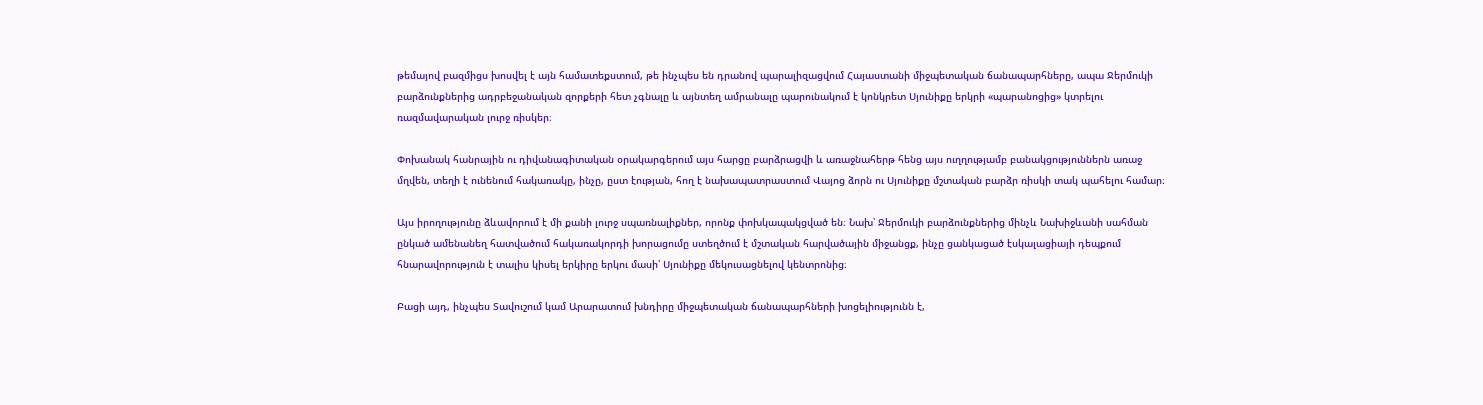թեմայով բազմիցս խոսվել է այն համատեքստում, թե ինչպես են դրանով պարալիզացվում Հայաստանի միջպետական ճանապարհները, ապա Ջերմուկի բարձունքներից ադրբեջանական զորքերի հետ չգնալը և այնտեղ ամրանալը պարունակում է կոնկրետ Սյունիքը երկրի «պարանոցից» կտրելու ռազմավարական լուրջ ռիսկեր։

Փոխանակ հանրային ու դիվանագիտական օրակարգերում այս հարցը բարձրացվի և առաջնահերթ հենց այս ուղղությամբ բանակցություններն առաջ մղվեն, տեղի է ունենում հակառակը, ինչը, ըստ էության, հող է նախապատրաստում Վայոց ձորն ու Սյունիքը մշտական բարձր ռիսկի տակ պահելու համար։

Այս իրողությունը ձևավորում է մի քանի լուրջ սպառնալիքներ, որոնք փոխկապակցված են։ Նախ՝ Ջերմուկի բարձունքներից մինչև Նախիջևանի սահման ընկած ամենանեղ հատվածում հակառակորդի խորացումը ստեղծում է մշտական հարվածային միջանցք, ինչը ցանկացած էսկալացիայի դեպքում հնարավորություն է տալիս կիսել երկիրը երկու մասի՝ Սյունիքը մեկուսացնելով կենտրոնից։

Բացի այդ, ինչպես Տավուշում կամ Արարատում խնդիրը միջպետական ճանապարհների խոցելիությունն է,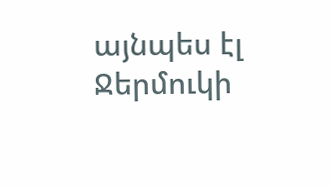այնպես էլ Ջերմուկի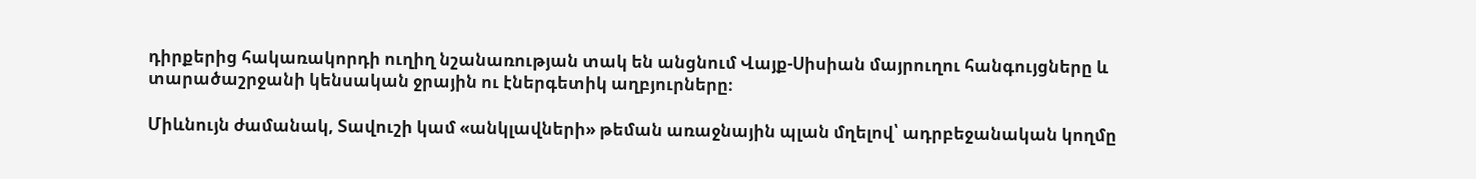դիրքերից հակառակորդի ուղիղ նշանառության տակ են անցնում Վայք-Սիսիան մայրուղու հանգույցները և տարածաշրջանի կենսական ջրային ու էներգետիկ աղբյուրները։

Միևնույն ժամանակ, Տավուշի կամ «անկլավների» թեման առաջնային պլան մղելով՝ ադրբեջանական կողմը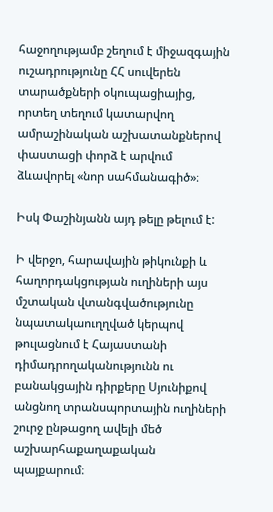հաջողությամբ շեղում է միջազգային ուշադրությունը ՀՀ սուվերեն տարածքների օկուպացիայից, որտեղ տեղում կատարվող ամրաշինական աշխատանքներով փաստացի փորձ է արվում ձևավորել «նոր սահմանագիծ»։

Իսկ Փաշինյանն այդ թելը թելում է:

Ի վերջո, հարավային թիկունքի և հաղորդակցության ուղիների այս մշտական վտանգվածությունը նպատակաուղղված կերպով թուլացնում է Հայաստանի դիմադրողականությունն ու բանակցային դիրքերը Սյունիքով անցնող տրանսպորտային ուղիների շուրջ ընթացող ավելի մեծ աշխարհաքաղաքական պայքարում։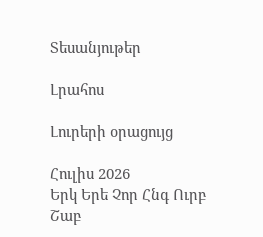Տեսանյութեր

Լրահոս

Լուրերի օրացույց

Հուլիս 2026
Երկ Երե Չոր Հնգ Ուրբ Շաբ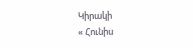Կիրակի
« Հունիս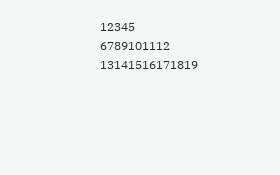12345
6789101112
13141516171819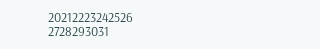20212223242526
2728293031